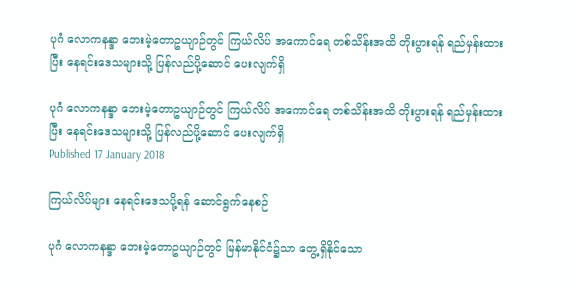ပုဂံ လောကနန္ဒာ ဘေးမဲ့တောဥယျာဉ်တွင် ကြယ်လိပ် အကောင်ရေ တစ်သိန်းအထိ တိုးပွားရန် ရည်မှန်းထားပြီး နေရင်းဒေသများသို့ ပြန်လည်ပို့ဆောင် ပေးလျက်ရှိ

ပုဂံ လောကနန္ဒာ ဘေးမဲ့တောဥယျာဉ်တွင် ကြယ်လိပ် အကောင်ရေ တစ်သိန်းအထိ တိုးပွားရန် ရည်မှန်းထားပြီး နေရင်းဒေသများသို့ ပြန်လည်ပို့ဆောင် ပေးလျက်ရှိ
Published 17 January 2018

ကြယ်လိပ်များ နေရင်းဒေသပို့ရန် ဆောင်ရွက်နေစဉ်

ပုဂံ လောကနန္ဒာ ဘေးမဲ့တောဥယျာဉ်တွင် မြန်မာနိုင်ငံ၌သာ တွေ့ရှိနိုင်သော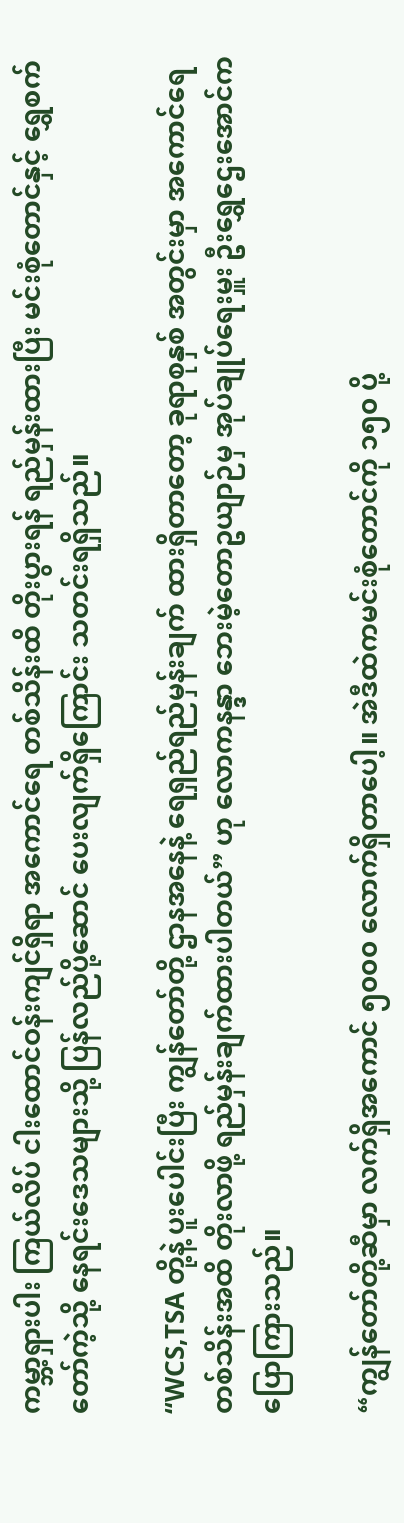ကမ္ဘာ့ရှားပါး ကြယ်လိပ် ငါးထောင်ဝန်းကျင်ရှိရာ အကောင်ရေ တစ်သိန်းထိ တိုးပွားရန် ရည်မှန်းထားပြီး မင်းစုံတောင်နှင့် ရွှေစက်တော်ကဲ့သို့ နေရင်းဒေသများသို့ ပြန်လည်ပို့ဆောင် ပေးလျက်ရှိကြောင်း သတင်းရရှိသည်။

“WCS,TSA တို့နဲ့ ပူးပေါင်းပြီး ကျွန်တော်တို့ ဌာနအနေနဲ့ ရေရှည်ရည်မှန်းချက် ထားရှိတာတော့ ခုရာစုနှစ် အတွင်းမှာ အကောင်ရေ တစ်သိန်းအထိ တိုးလာဖို့ ရည်မှန်းချက်ထားပါတယ်” ဟု လောကနန္ဒာ ဘေးမဲ့တောဥယျာဉ်မှ အုပ်ချုပ်ရေးမှူး ဦးရွှေဌေးအောင်က ပြောကြားသည်။

“ကျွန်တော်တို့ဆီမှာ လက်ရှိအကောင် ၅၀၀၀ လောက်ရှိတာပေါ့။ အဲဒီထဲကမင်းစုံတောင်ကို ၁၅၀ ပို့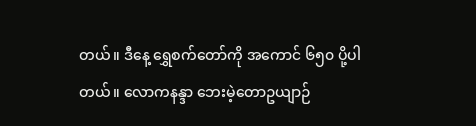တယ်။ ဒီနေ့ ရွှေစက်တော်ကို အကောင် ၆၅၀ ပို့ပါတယ်။ လောကနန္ဒာ ဘေးမဲ့တောဥယျာဉ်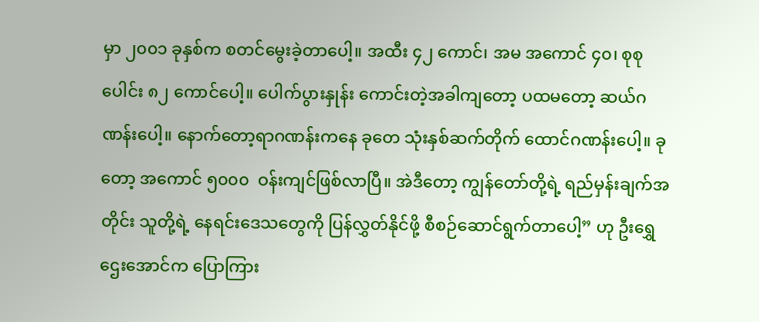မှာ ၂၀၀၁ ခုနှစ်က စတင်မွေးခဲ့တာပေါ့။ အထီး ၄၂ ကောင်၊ အမ အကောင် ၄၀၊ စုစုပေါင်း ၈၂ ကောင်ပေါ့။ ပေါက်ပွားနှုန်း ကောင်းတဲ့အခါကျတော့ ပထမတော့ ဆယ်ဂဏန်းပေါ့။ နောက်တော့ရာဂဏန်းကနေ ခုတေ သုံးနှစ်ဆက်တိုက် ထောင်ဂဏန်းပေါ့။ ခုတော့ အကောင် ၅၀၀၀  ဝန်းကျင်ဖြစ်လာပြီ။ အဲဒီတော့ ကျွန်တော်တို့ရဲ့ ရည်မှန်းချက်အတိုင်း သူတို့ရဲ့ နေရင်းဒေသတွေကို ပြန်လွှတ်နိုင်ဖို့ စီစဉ်ဆောင်ရွက်တာပေါ့” ဟု ဦးရွှေဌေးအောင်က ပြောကြား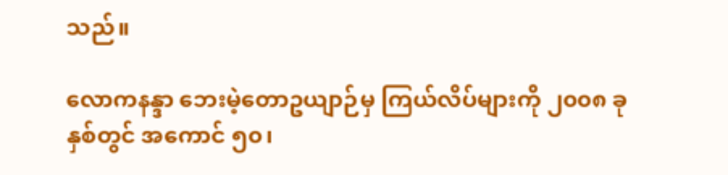သည်။

လောကနန္ဒာ ဘေးမဲ့တောဥယျာဉ်မှ ကြယ်လိပ်များကို ၂၀၀၈ ခုနှစ်တွင် အကောင် ၅၀၊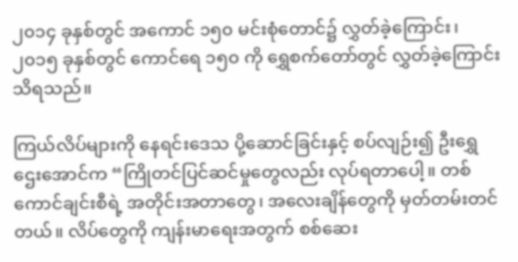၂၀၁၄ ခုနှစ်တွင် အကောင် ၁၅၀ မင်းစုံတောင်၌ လွှတ်ခဲ့ကြောင်း၊ ၂၀၁၅ ခုနှစ်တွင် ကောင်ရေ ၁၅၀ ကို ရွှေစက်တော်တွင် လွှတ်ခဲ့ကြောင်း သိရသည်။

ကြယ်လိပ်များကို နေရင်းဒေသ ပို့ဆောင်ခြင်းနှင့် စပ်လျဉ်း၍ ဦးရွှေဌေးအောင်က “ကြိုတင်ပြင်ဆင်မှုတွေလည်း လုပ်ရတာပေါ့။ တစ်ကောင်ချင်းစီရဲ့ အတိုင်းအတာတွေ၊ အလေးချိန်တွေကို မှတ်တမ်းတင်တယ်။ လိပ်တွေကို ကျန်းမာရေးအတွက် စစ်ဆေး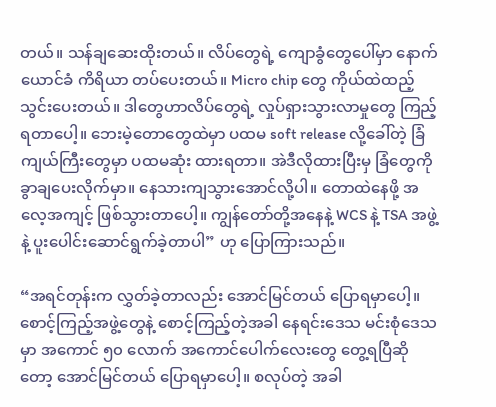တယ်။ သန်ချဆေးထိုးတယ်။ လိပ်တွေရဲ့ ကျောခွံတွေပေါ်မှာ နောက်ယောင်ခံ ကိရိယာ တပ်ပေးတယ်။ Micro chip တွေ ကိုယ်ထဲထည့်သွင်းပေးတယ်။ ဒါတွေဟာလိပ်တွေရဲ့ လှုပ်ရှားသွားလာမှုတွေ ကြည့်ရတာပေါ့။ ဘေးမဲ့တောတွေထဲမှာ ပထမ soft release လို့ခေါ်တဲ့ ခြံကျယ်ကြီးတွေမှာ ပထမဆုံး ထားရတာ။ အဲဒီလိုထားပြီးမှ ခြံတွေကို ခွာချပေးလိုက်မှာ။ နေသားကျသွားအောင်လို့ပါ။ တောထဲနေဖို့ အလေ့အကျင့် ဖြစ်သွားတာပေါ့။ ကျွန်တော်တို့အနေနဲ့ WCS နဲ့ TSA အဖွဲ့နဲ့ ပူးပေါင်းဆောင်ရွက်ခဲ့တာပါ” ဟု ပြောကြားသည်။

“အရင်တုန်းက လွှတ်ခဲ့တာလည်း အောင်မြင်တယ် ပြောရမှာပေါ့။ စောင့်ကြည့်အဖွဲ့တွေနဲ့ စောင့်ကြည့်တဲ့အခါ နေရင်းဒေသ မင်းစုံဒေသမှာ အကောင် ၅၀ လောက် အကောင်ပေါက်လေးတွေ တွေ့ရပြီဆိုတော့ အောင်မြင်တယ် ပြောရမှာပေါ့။ စလုပ်တဲ့ အခါ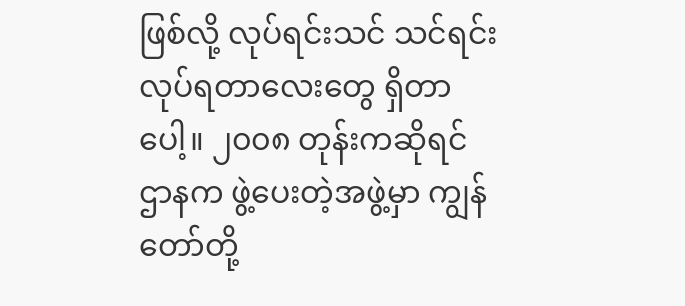ဖြစ်လို့ လုပ်ရင်းသင် သင်ရင်းလုပ်ရတာလေးတွေ ရှိတာပေါ့။ ၂၀၀၈ တုန်းကဆိုရင် ဌာနက ဖွဲ့ပေးတဲ့အဖွဲ့မှာ ကျွန်တော်တို့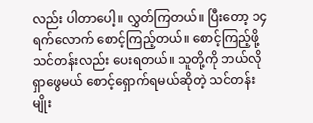လည်း ပါတာပေါ့။ လွှတ်ကြတယ်။ ပြီးတော့ ၁၄ ရက်လောက် စောင့်ကြည့်တယ်။ စောင့်ကြည့်ဖို့ သင်တန်းလည်း ပေးရတယ်။ သူတို့ကို ဘယ်လို ရှာဖွေမယ် စောင့်ရှောက်ရမယ်ဆိုတဲ့ သင်တန်းမျိုး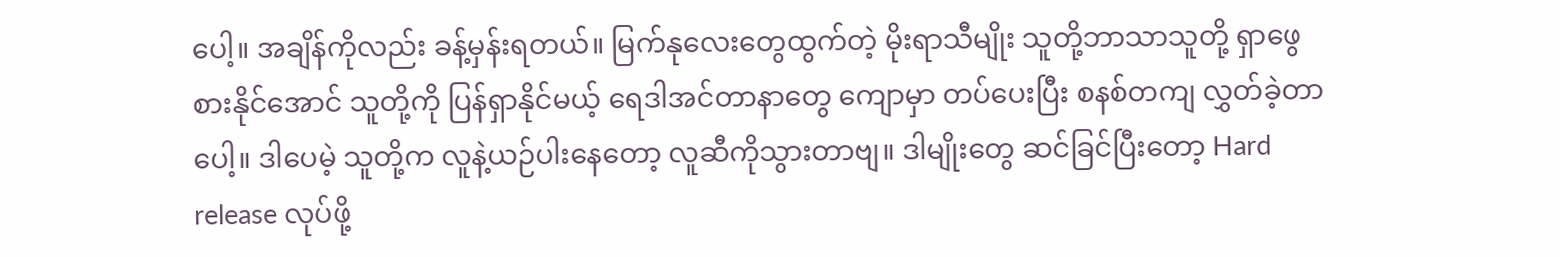ပေါ့။ အချိန်ကိုလည်း ခန့်မှန်းရတယ်။ မြက်နုလေးတွေထွက်တဲ့ မိုးရာသီမျိုး သူတို့ဘာသာသူတို့ ရှာဖွေစားနိုင်အောင် သူတို့ကို ပြန်ရှာနိုင်မယ့် ရေဒါအင်တာနာတွေ ကျောမှာ တပ်ပေးပြီး စနစ်တကျ လွှတ်ခဲ့တာပေါ့။ ဒါပေမဲ့ သူတို့က လူနဲ့ယဉ်ပါးနေတော့ လူဆီကိုသွားတာဗျ။ ဒါမျိုးတွေ ဆင်ခြင်ပြီးတော့ Hard release လုပ်ဖို့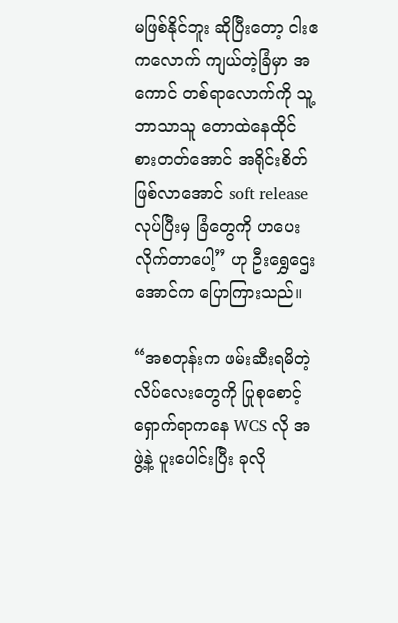မဖြစ်နိုင်ဘူး ဆိုပြီးတော့ ငါးဧကလောက် ကျယ်တဲ့ခြံမှာ အကောင် တစ်ရာလောက်ကို သူ့ဘာသာသူ တောထဲနေထိုင် စားတတ်အောင် အရိုင်းစိတ် ဖြစ်လာအောင် soft release လုပ်ပြီးမှ ခြံတွေကို ဟပေးလိုက်တာပေါ့” ဟု ဦးရွှေဌေးအောင်က ပြောကြားသည်။

“အစတုန်းက ဖမ်းဆီးရမိတဲ့ လိပ်လေးတွေကို ပြုစုစောင့်ရှောက်ရာကနေ WCS လို အဖွဲ့နဲ့ ပူးပေါင်းပြီး ခုလို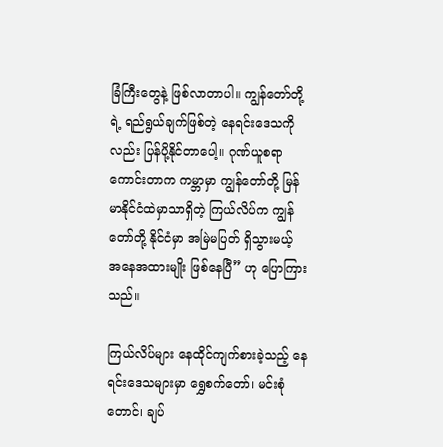ခြံကြီးတွေနဲ့ ဖြစ်လာတာပါ။ ကျွန်တော်တို့ရဲ့ ရည်ရွယ်ချက်ဖြစ်တဲ့ နေရင်းဒေသကိုလည်း ပြန်ပို့နိုင်တာပေါ့။ ဂုဏ်ယူစရာ ကောင်းတာက ကမ္ဘာမှာ ကျွန်တော်တို့ မြန်မာနိုင်ငံထဲမှာသာရှိတဲ့ ကြယ်လိပ်က ကျွန်တော်တို့ နိုင်ငံမှာ အမြဲမပြတ် ရှိသွားမယ့် အနေအထားမျိုး ဖြစ်နေပြီ” ဟု ပြောကြားသည်။

ကြယ်လိပ်များ နေထိုင်ကျက်စားခဲ့သည့် နေရင်းဒေသများမှာ ရွှေစက်တော်၊ မင်းစုံတောင်၊ ချပ်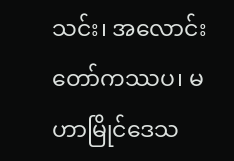သင်း၊ အလောင်းတော်ကဿပ၊ မဟာမြိုင်ဒေသ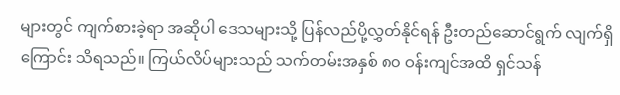များတွင် ကျက်စားခဲ့ရာ အဆိုပါ ဒေသများသို့ ပြန်လည်ပို့လွှတ်နိုင်ရန် ဦးတည်ဆောင်ရွက် လျက်ရှိကြောင်း သိရသည်။ ကြယ်လိပ်များသည် သက်တမ်းအနှစ် ၈၀ ဝန်းကျင်အထိ ရှင်သန်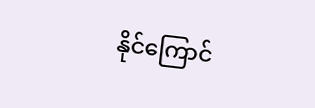နိုင်ကြောင်